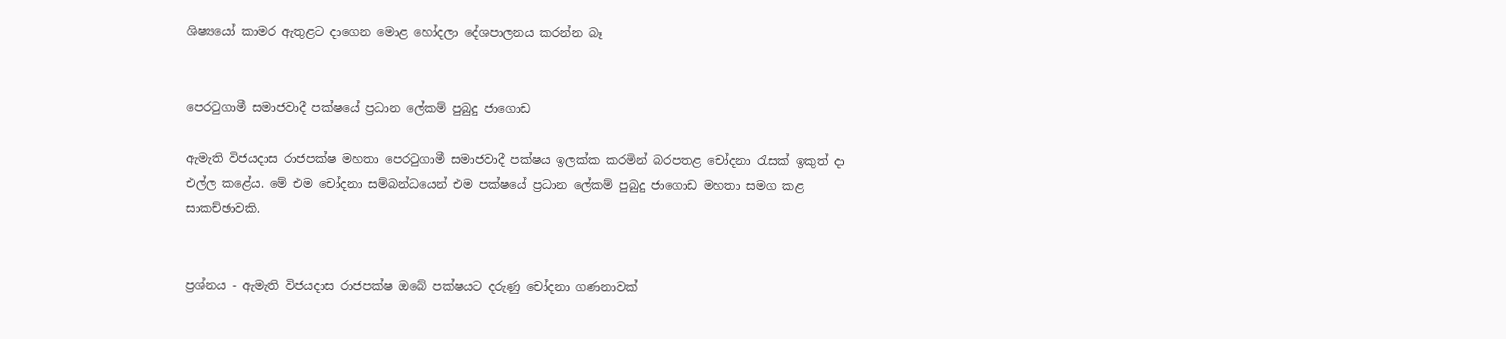ශිෂ්‍යයෝ කාමර ඇතුළට දාගෙන මොළ හෝදලා දේශපාලනය කරන්න බෑ


පෙරටුගාමී සමාජවාදී පක්ෂයේ ප්‍රධාන ලේකම් පුබුදු ජාගොඩ

ඇමැති විජයදාස රාජපක්ෂ මහතා පෙරටුගාමී සමාජවාදී පක්ෂය ඉලක්ක කරමින් බරපතළ චෝදනා රැසක් ඉකුත් දා එල්ල කළේය. මේ එම චෝදනා සම්බන්ධයෙන් එම පක්ෂයේ ප්‍රධාන ලේකම් පුබුදු ජාගොඩ මහතා සමග කළ සාකච්ඡාවකි.


ප්‍රශ්නය - ඇමැති විජයදාස රාජපක්ෂ ඔබේ පක්ෂයට දරුණු චෝදනා ගණනාවක්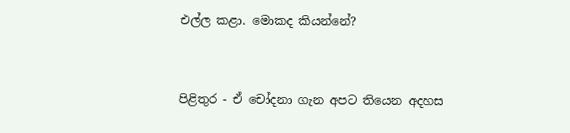එල්ල කළා. මොකද කියන්නේ?


පිළිතුර - ඒ චෝදනා ගැන අපට තියෙන අදහස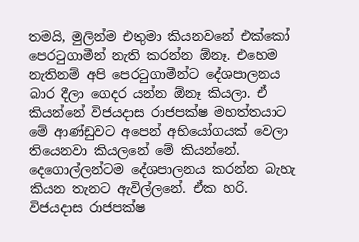තමයි, මුලින්ම එතුමා කියනවනේ එක්කෝ පෙරටුගාමීන් නැති කරන්න ඕනෑ. එහෙම නැතිනම් අපි පෙරටුගාමීන්ට දේශපාලනය බාර දීලා ගෙදර යන්න ඕනෑ කියලා. ඒ කියන්නේ විජයදාස රාජපක්ෂ මහත්තයාට මේ ආණ්‍ඩුවට අපෙන් අභියෝගයක් වෙලා තියෙනවා කියලනේ මේ කියන්නේ. දෙගොල්ලන්ටම දේශපාලනය කරන්න බැහැ කියන තැනට ඇවිල්ලනේ. ඒක හරි. විජයදාස රාජපක්ෂ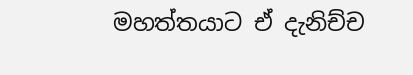මහත්තයාට ඒ දැනිච්ච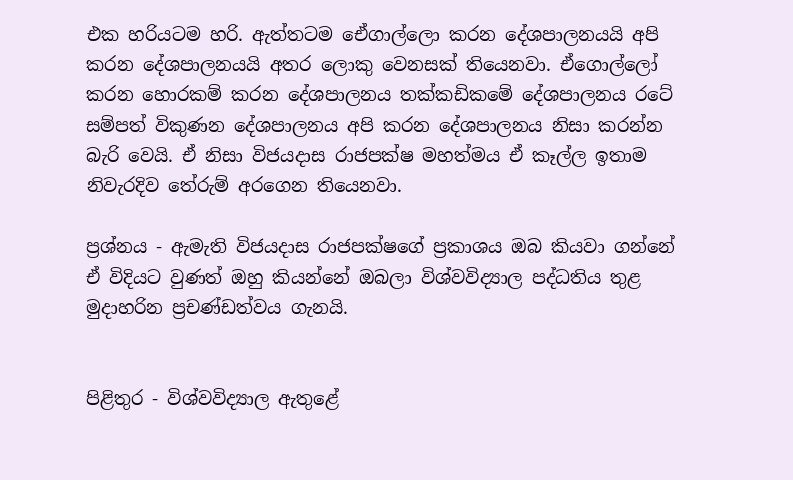එක හරියටම හරි. ඇත්තටම ඒෙගාල්ලො කරන දේශපාලනයයි අපි කරන දේශපාලනයයි අතර ලොකු වෙනසක් තියෙනවා. ඒගොල්ලෝ කරන හොරකම් කරන දේශපාලනය තක්කඩිකමේ දේශපාලනය රටේ සම්පත් විකුණන දේශපාලනය අපි කරන දේශපාලනය නිසා කරන්න බැරි වෙයි. ඒ නිසා විජයදාස රාජපක්ෂ මහත්මය ඒ කෑල්ල ඉතාම නිවැරදිව තේරුම් අරගෙන තියෙනවා.

ප්‍රශ්නය - ඇමැති විජයදාස රාජපක්ෂගේ ප්‍රකාශය ඔබ කියවා ගන්නේ ඒ විදියට වුණත් ඔහු කියන්නේ ඔබලා විශ්‍වවිද්‍යාල පද්ධතිය තුළ මුදාහරින ප්‍රචණ්ඩත්වය ගැනයි.


පිළිතුර - විශ්වවිද්‍යාල ඇතුළේ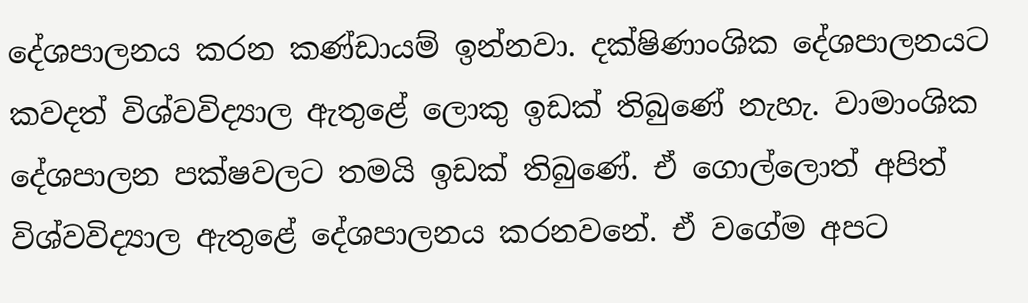දේශපාලනය කරන කණ්ඩායම් ඉන්නවා. දක්ෂිණාංශික දේශපාලනයට කවදත් විශ්‍වවිද්‍යාල ඇතුළේ ලොකු ඉඩක් තිබුණේ නැහැ. වාමාංශික දේශපාලන පක්ෂවලට තමයි ඉඩක් තිබුණේ‍. ඒ ගොල්ලොත් අපිත් විශ්වවිද්‍යාල ඇතුළේ දේශපාලනය කරනවනේ. ඒ වගේම අපට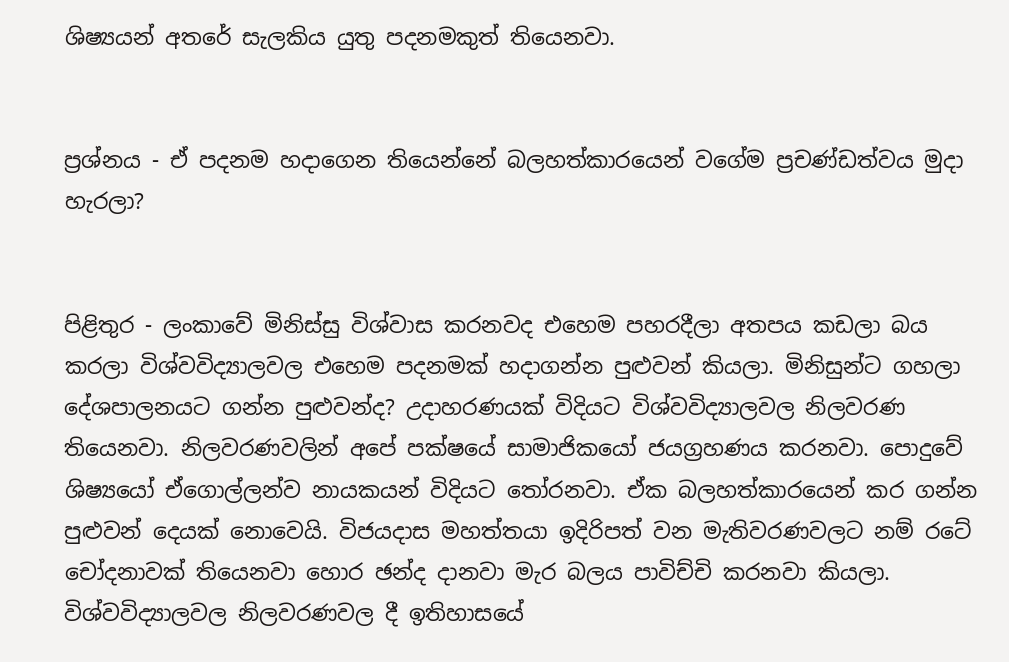ශිෂ්‍යයන් අතරේ සැලකිය යුතු පදනමකුත් තියෙනවා.


ප්‍රශ්නය - ඒ පදනම හදාගෙන තියෙන්නේ බලහත්කාරයෙන් වගේම ප්‍රචණ්ඩත්වය මුදා හැරලා?


පිළිතුර - ලංකාවේ මිනිස්සු විශ්වාස කරනවද එහෙම පහරදීලා අතපය කඩලා බය කරලා විශ්වවිද්‍යාලවල එහෙම පදනමක් හදාගන්න පුළුවන් කියලා. මිනිසුන්ට ගහලා දේශපාලනයට ගන්න පුළුවන්ද? උදාහරණයක් විදියට විශ්‍වවිද්‍යාලවල නිලවරණ තියෙනවා. නිලවරණවලින් අපේ පක්ෂයේ සාමාජිකයෝ ජයග්‍රහණය කරනවා. පොදුවේ ශිෂ්‍යයෝ ඒගොල්ලන්ව නායකයන් විදියට තෝරනවා. ඒක බලහත්කාරයෙන් කර ගන්න පුළුවන් දෙයක් නොවෙයි. විජයදාස මහත්තයා ඉදිරිපත් වන මැතිවරණවලට නම් රටේ චෝදනාවක් තියෙනවා හොර ඡන්ද දානවා මැර බලය පාවිච්චි කරනවා කියලා. විශ්වවිද්‍යාලවල නිලවරණවල දී ඉතිහාසයේ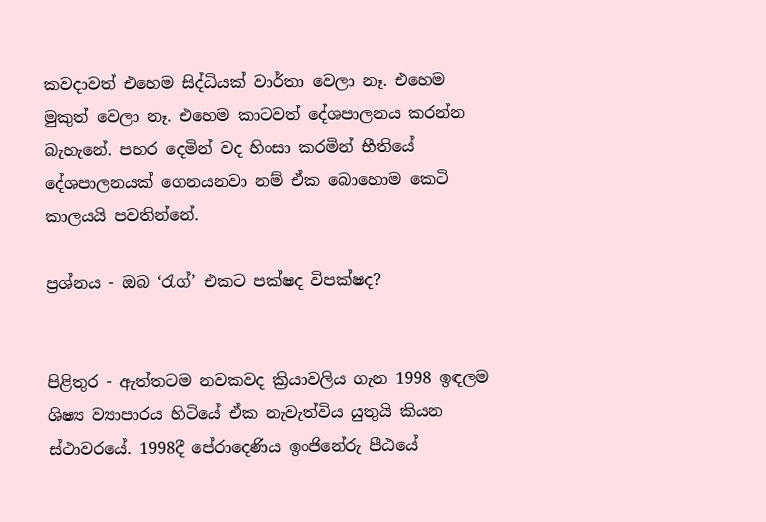කවදාවත් එහෙම සිද්ධියක් වාර්තා වෙලා නෑ. එහෙම මුකුත් වෙලා නෑ. එහෙම කාටවත් දේශපාලනය කරන්න බැහැනේ. පහර දෙමින් වද හිංසා කරමින් භීතියේ දේශපාලනයක් ගෙනයනවා නම් ඒක බොහොම කෙටි කාලයයි පවතින්නේ.

ප්‍රශ්නය - ඔබ ‘රැග්’ එකට පක්ෂද විපක්ෂද?


පිළිතුර - ඇත්තටම නවකවද ක්‍රියාවලිය ගැන 1998 ඉඳලම ශිෂ්‍ය ව්‍යාපාරය හිටියේ ඒක නැවැත්විය යුතුයි කියන ස්ථාවරයේ. 1998දී පේරාදෙණිය ඉංජිනේරු පීඨයේ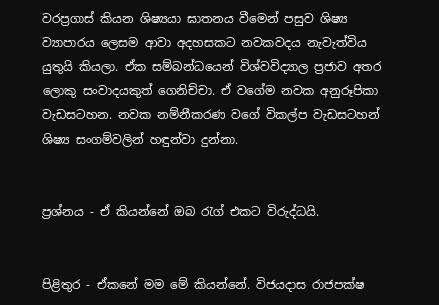වරප්‍රගාස් කියන ශිෂ්‍යයා ඝාතනය වීමෙන් පසුව ශිෂ්‍ය ව්‍යාපාරය ලෙසම ආවා අදහසකට නවකවදය නැවැත්විය යුතුයි කියලා. ඒක සම්බන්ධයෙන් විශ්වවිද්‍යාල ප්‍රජාව අතර ලොකු සංවාදයකුත් ගෙනිච්චා. ඒ වගේම නවක අනුරූපිකා වැඩසටහන. නවක නම්නීකරණ වගේ විකල්ප වැඩසටහන් ශිෂ්‍ය සංගම්වලින් හඳුන්වා දුන්නා.


ප්‍රශ්නය - ඒ කියන්නේ ඔබ රැග් එකට විරුද්ධයි.


පිළිතුර - ඒකනේ මම මේ කියන්නේ. විජයදාස රාජපක්ෂ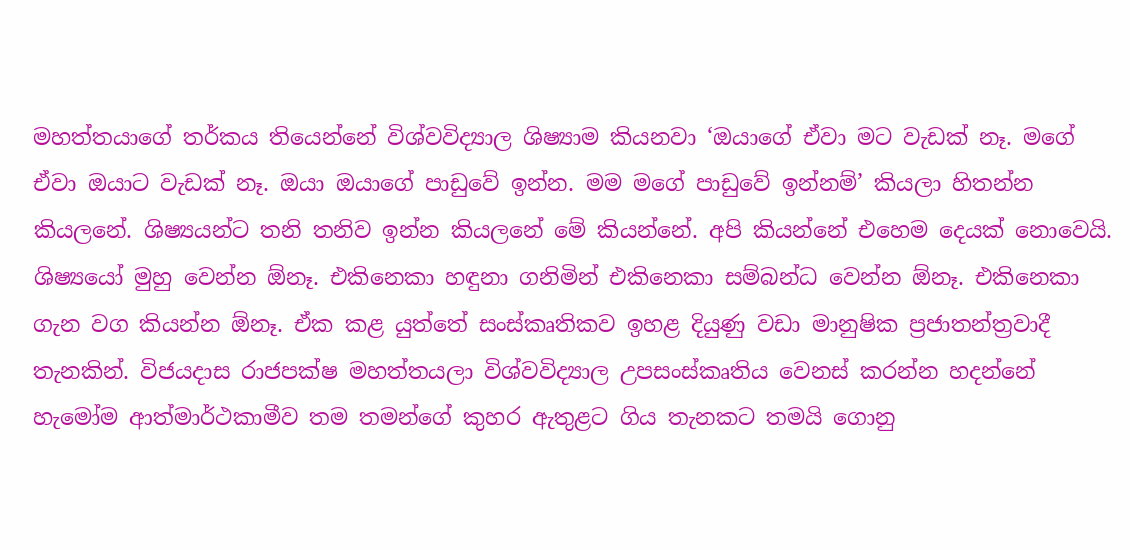මහත්තයාගේ තර්කය තියෙන්නේ විශ්වවිද්‍යාල ශිෂ්‍යාම කියනවා ‘ඔයාගේ ඒවා මට වැඩක් නෑ. මගේ ඒවා ඔයාට වැඩක් නෑ. ඔයා ඔයාගේ පාඩුවේ ඉන්න. මම මගේ පාඩුවේ ඉන්නම්’ කියලා හිතන්න කියලනේ. ශිෂ්‍යයන්ට තනි තනිව ඉන්න කියලනේ මේ කියන්නේ. අපි කියන්නේ එහෙම දෙයක් නොවෙයි. ශිෂ්‍යයෝ මුහු වෙන්න ඕනෑ. එකිනෙකා හඳුනා ගනිමින් එකිනෙකා සම්බන්ධ වෙන්න ඕනෑ. එකිනෙකා ගැන වග කියන්න ඕනෑ. ඒක කළ යුත්තේ සංස්කෘතිකව ඉහළ දියුණු වඩා මානුෂික ප්‍රජාතන්ත්‍රවාදී තැනකින්. විජයදාස රාජපක්ෂ මහත්තයලා විශ්වවිද්‍යාල උපසංස්කෘතිය වෙනස් කරන්න හදන්නේ හැමෝම ආත්මාර්ථකාමීව තම තමන්ගේ කුහර ඇතුළට ගිය තැනකට තමයි ගොනු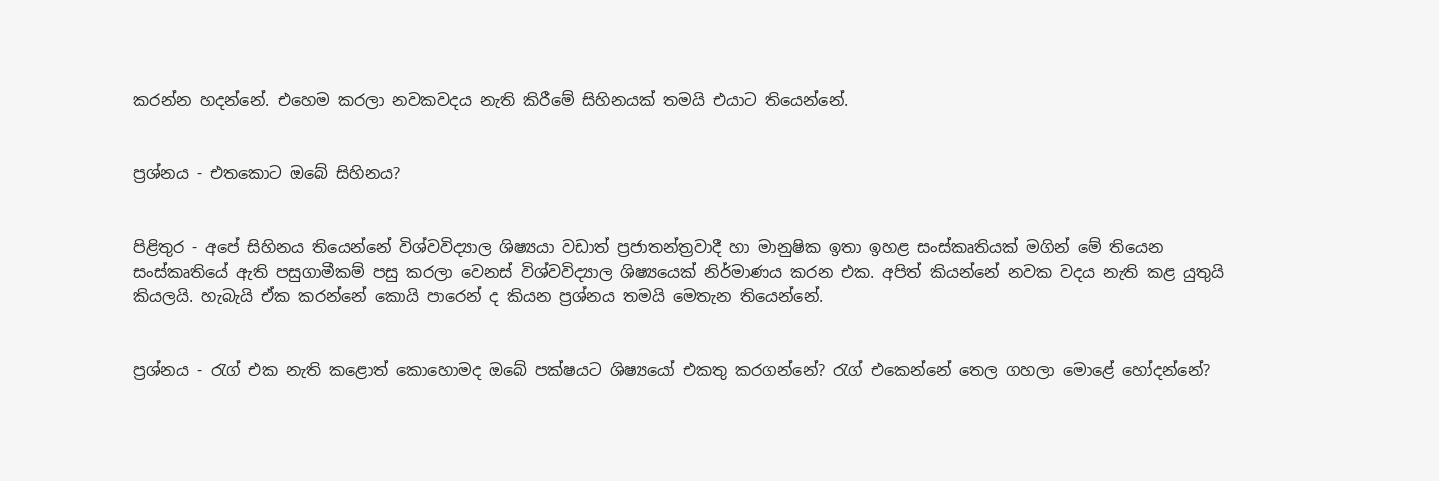කරන්න හදන්නේ. එහෙම කරලා නවකවදය නැති කිරීමේ සිහිනයක් තමයි එයාට තියෙන්නේ.


ප්‍රශ්නය - එතකොට ඔබේ සිහිනය?


පිළිතුර - අපේ සිහිනය තියෙන්නේ විශ්වවිද්‍යාල ශිෂ්‍යයා වඩාත් ප්‍රජාතන්ත්‍රවාදී හා මානුෂික ඉතා ඉහළ සංස්කෘතියක් මගින් මේ තියෙන සංස්කෘතියේ ඇති පසුගාමීකම් පසු කරලා වෙනස් විශ්වවිද්‍යාල ශිෂ්‍යයෙක් නිර්මාණය කරන එක. අපිත් කියන්නේ නවක වදය නැති කළ යුතුයි කියලයි. හැබැයි ඒක කරන්නේ කොයි පාරෙන් ද කියන ප්‍රශ්නය තමයි මෙතැන තියෙන්නේ.


ප්‍රශ්නය - රැග් එක නැති කළොත් කොහොමද ඔබේ පක්ෂයට ශිෂ්‍යයෝ එකතු කරගන්නේ? රැග් එකෙන්නේ තෙල ගහලා මොළේ හෝදන්නේ?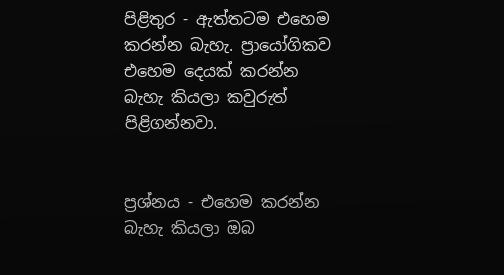පිළිතුර - ඇත්තටම එහෙම කරන්න බැහැ. ප්‍රායෝගිකව එහෙම දෙයක් කරන්න බැහැ කියලා කවුරුත් පිළිගන්නවා.


ප්‍රශ්නය - එහෙම කරන්න බැහැ කියලා ඔබ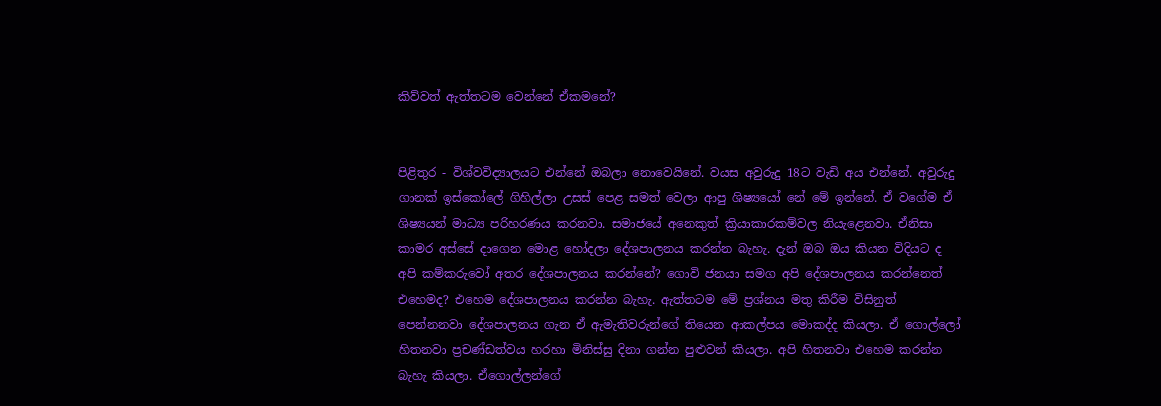කිව්වත් ඇත්තටම වෙන්නේ ඒකමනේ?


පිළිතුර - විශ්‍වවිද්‍යාලයට එන්නේ ඔබලා නොවෙයිනේ. වයස අවුරුදු 18ට වැඩි අය එන්නේ. අවුරුදු ගානක් ඉස්කෝලේ ගිහිල්ලා උසස් පෙළ සමත් වෙලා ආපු ශිෂ්‍යයෝ නේ මේ ඉන්නේ. ඒ වගේම ඒ ශිෂ්‍යයන් මාධ්‍ය පරිහරණය කරනවා. සමාජයේ අනෙකුත් ක්‍රියාකාරකම්වල නියැළෙනවා. ඒනිසා කාමර අස්සේ දාගෙන මොළ හෝදලා දේශපාලනය කරන්න බැහැ. දැන් ඔබ ඔය කියන විදියට ද අපි කම්කරුවෝ අතර දේශපාලනය කරන්නේ? ගොවි ජනයා සමග අපි දේශපාලනය කරන්නෙත් එහෙමද? එහෙම දේශපාලනය කරන්න බැහැ. ඇත්තටම මේ ප්‍රශ්නය මතු කිරීම විසිනුත් පෙන්නනවා දේශපාලනය ගැන ඒ ඇමැතිවරුන්ගේ තියෙන ආකල්පය මොකද්ද කියලා. ඒ ගොල්ලෝ හිතනවා ප්‍රචණ්ඩත්වය හරහා මිනිස්සු දිනා ගන්න පුළුවන් කියලා. අපි හිතනවා එහෙම කරන්න බැහැ කියලා. ඒගොල්ලන්ගේ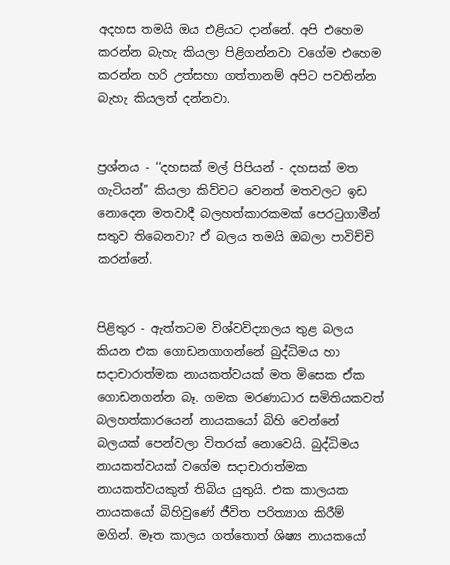අදහස තමයි ඔය එළියට දාන්නේ. අපි එහෙම කරන්න බැහැ කියලා පිළිගන්නවා වගේම එහෙම කරන්න හරි උත්සහා ගත්තානම් අපිට පවතින්න බැහැ කියලත් දන්නවා.


ප්‍රශ්නය - ‘‘දහසක් මල් පිපියන් - දහසක් මත ගැටියන්’’ කියලා කිව්වට වෙනත් මතවලට ඉඩ නොදෙන මතවාදී බලහත්කාරකමක් පෙරටුගාමීන් සතුව තිබෙනවා? ඒ බලය තමයි ඔබලා පාවිච්චි කරන්නේ.


පිළිතුර - ඇත්තටම විශ්වවිද්‍යාලය තුළ බලය කියන එක ගොඩනගාගන්නේ බුද්ධිමය හා සදාචාරාත්මක නායකත්වයක් මත මිසෙක ඒක ගොඩනගන්න බෑ. ගමක මරණාධාර සමිතියකවත් බලහත්කාරයෙන් නායකයෝ බිහි වෙන්නේ බලයක් පෙන්වලා විතරක් නොවෙයි. බුද්ධිමය නායකත්වයක් වගේම සදාචාරාත්මක නායකත්වයකුත් තිබිය යුතුයි. එක කාලයක නායකයෝ බිහිවුණේ ජීවිත පරිත්‍යාග කිරීම් මගින්. මෑත කාලය ගත්තොත් ශිෂ්‍ය නායකයෝ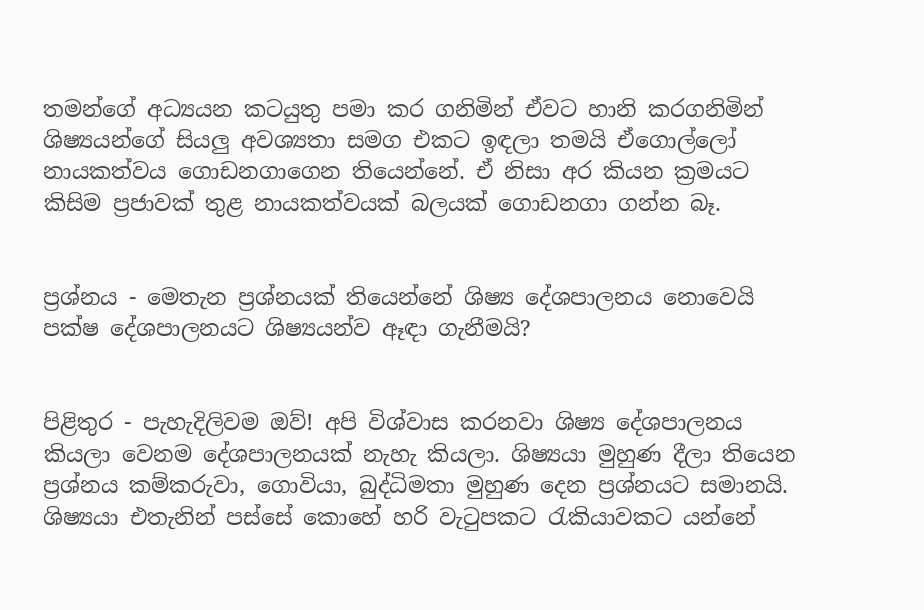තමන්ගේ අධ්‍යයන කටයුතු පමා කර ගනිමින් ඒවට හානි කරගනිමින් ශිෂ්‍යයන්ගේ සියලු අවශ්‍යතා සමග එකට ඉඳලා තමයි ඒගොල්ලෝ නායකත්වය ගොඩනගාගෙන තියෙන්නේ. ඒ නිසා අර කියන ක්‍රමයට කිසිම ප්‍රජාවක් තුළ නායකත්වයක් බලයක් ගොඩනගා ගන්න බෑ.


ප්‍රශ්නය - මෙතැන ප්‍රශ්නයක් තියෙන්නේ ශිෂ්‍ය දේශපාලනය නොවෙයි පක්ෂ දේශපාලනයට ශිෂ්‍යයන්ව ඈඳා ගැනීමයි?


පිළිතුර - පැහැදිලිවම ඔව්! අපි විශ්වාස කරනවා ශිෂ්‍ය දේශපාලනය කියලා වෙනම දේශපාලනයක් නැහැ කියලා. ශිෂ්‍යයා මුහුණ දීලා තියෙන ප්‍රශ්නය කම්කරුවා, ගොවියා, බුද්ධිමතා මුහුණ දෙන ප්‍රශ්නයට සමානයි. ශිෂ්‍යයා එතැනින් පස්සේ කොහේ හරි වැටුපකට රැකියාවකට යන්නේ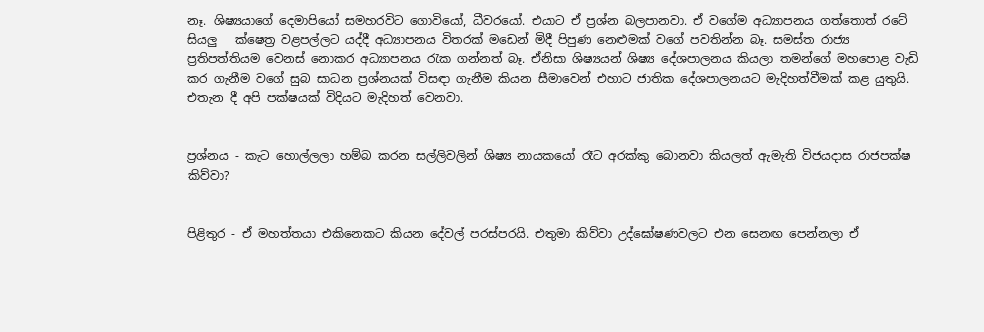නෑ. ශිෂ්‍යයාගේ දෙමාපියෝ සමහරවිට ගොවියෝ, ධීවරයෝ. එයාට ඒ ප්‍රශ්න බලපානවා. ඒ වගේම අධ්‍යාපනය ගත්තොත් රටේ සියලු   ක්‌ෂෙත්‍ර වළපල්ලට යද්දී අධ්‍යාපනය විතරක් මඩෙන් මිදී පිපුණ නෙළුමක් වගේ පවතින්න බෑ. සමස්ත රාජ්‍ය ප්‍රතිපත්තියම වෙනස් නොකර අධ්‍යාපනය රැක ගන්නත් බෑ. ඒනිසා ශිෂ්‍යයන් ශිෂ්‍ය දේශපාලනය කියලා තමන්ගේ මහපොළ වැඩි කර ගැනීම වගේ සුබ සාධන ප්‍රශ්නයක් විසඳා ගැනීම කියන සීමාවෙන් එහාට ජාතික දේශපාලනයට මැදිහත්වීමක් කළ යුතුයි. එතැන දී අපි පක්ෂයක් විදියට මැදිහත් වෙනවා.


ප්‍රශ්නය - කැට හොල්ලලා හම්බ කරන සල්ලිවලින් ශිෂ්‍ය නායකයෝ රෑට අරක්කු බොනවා කියලත් ඇමැති විජයදාස රාජපක්ෂ කිව්වා?


පිළිතුර - ඒ මහත්තයා එකිනෙකට කියන දේවල් පරස්පරයි. එතුමා කිව්වා උද්ඝෝෂණවලට එන සෙනඟ පෙන්නලා ඒ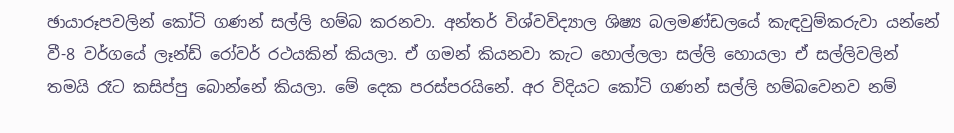ඡායාරූපවලින් කෝටි ගණන් සල්ලි හම්බ කරනවා. අන්තර් විශ්වවිද්‍යාල ශිෂ්‍ය බලමණ්ඩලයේ කැඳවුම්කරුවා යන්නේ වී-8 වර්ගයේ ලෑන්ඩ් රෝවර් රථයකින් කියලා. ඒ ගමන් කියනවා කැට හොල්ලලා සල්ලි හොයලා ඒ සල්ලිවලින් තමයි රෑට කසිප්පු බොන්නේ කියලා. මේ දෙක පරස්පරයිනේ. අර විදියට කෝටි ගණන් සල්ලි හම්බවෙනව නම්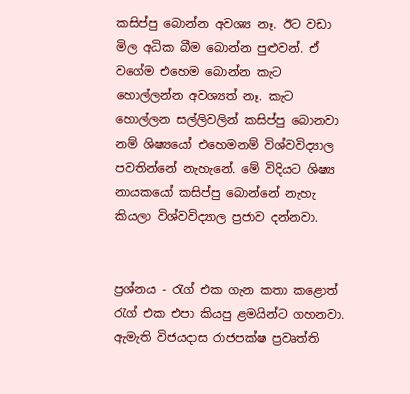කසිප්පු බොන්න අවශ්‍ය නෑ. ඊට වඩා මිල අධික බීම බොන්න පුළුවන්. ඒ වගේම එහෙම බොන්න කැට හොල්ලන්න අවශ්‍යත් නෑ. කැට හොල්ලන සල්ලිවලින් කසිප්පු බොනවා නම් ශිෂ්‍යයෝ එහෙමනම් විශ්වවිද්‍යාල පවතින්නේ නැහැනේ. මේ විදියට ශිෂ්‍ය නායකයෝ කසිප්පු බොන්නේ නැහැ කියලා විශ්වවිද්‍යාල ප්‍රජාව දන්නවා.


ප්‍රශ්නය - රැග් එක ගැන කතා කළොත් රැග් එක එපා කියපු ළමයින්ට ගහනවා. ඇමැති විජයදාස රාජපක්ෂ ප්‍රවෘත්ති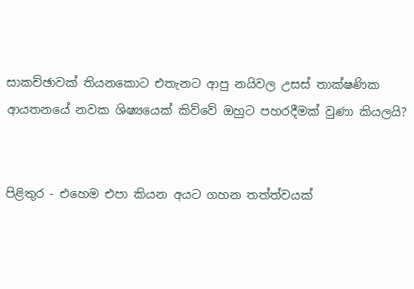සාකච්ඡාවක් තියනකොට එතැනට ආපු නයිවල උසස් තාක්ෂණික ආයතනයේ නවක ශිෂ්‍යයෙක් කිව්වේ ඔහුට පහරදීමක් වුණා කියලයි?


පිළිතුර - එහෙම එපා කියන අයට ගහන තත්ත්වයක්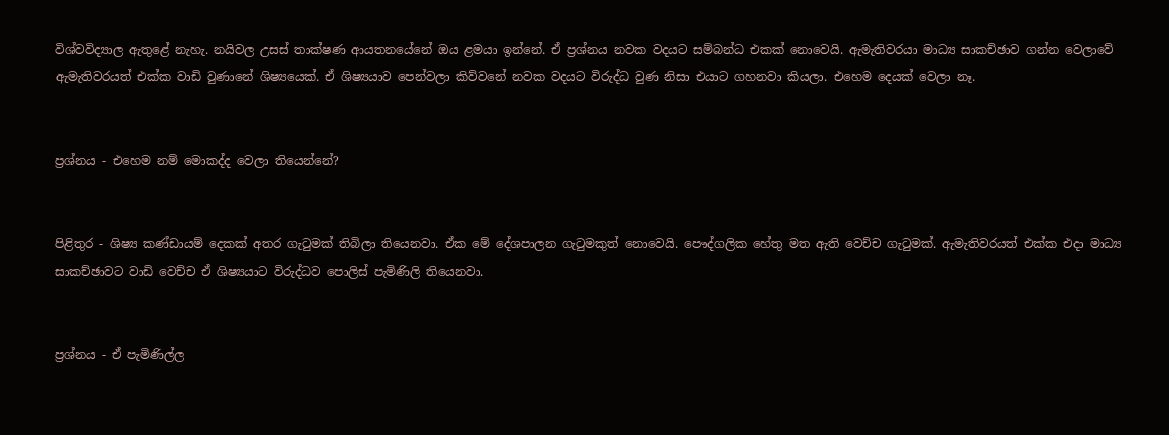විශ්‍වවිද්‍යාල ඇතුළේ නැහැ. නයිවල උසස් තාක්ෂණ ආයතනයේනේ ඔය ළමයා ඉන්නේ. ඒ ප්‍රශ්නය නවක වදයට සම්බන්ධ එකක් නොවෙයි. ඇමැතිවරයා මාධ්‍ය සාකච්ඡාව ගන්න වෙලාවේ ඇමැතිවරයත් එක්ක වාඩි වුණානේ ශිෂ්‍යයෙක්. ඒ ශිෂ්‍යයාව පෙන්වලා කිව්වනේ නවක වදයට විරුද්ධ වුණ නිසා එයාට ගහනවා කියලා. එහෙම දෙයක් වෙලා නෑ.


ප්‍රශ්නය - එහෙම නම් මොකද්ද වෙලා තියෙන්නේ?


පිළිතුර - ශිෂ්‍ය කණ්ඩායම් දෙකක් අතර ගැටුමක් තිබිලා තියෙනවා. ඒක මේ දේශපාලන ගැටුමකුත් නොවෙයි. පෞද්ගලික හේතු මත ඇති වෙච්ච ගැටුමක්. ඇමැතිවරයත් එක්ක එදා මාධ්‍ය සාකච්ඡාවට වාඩි වෙච්ච ඒ ශිෂ්‍යයාට විරුද්ධව පොලිස් පැමිණිලි තියෙනවා.


ප්‍රශ්නය - ඒ පැමිණිල්ල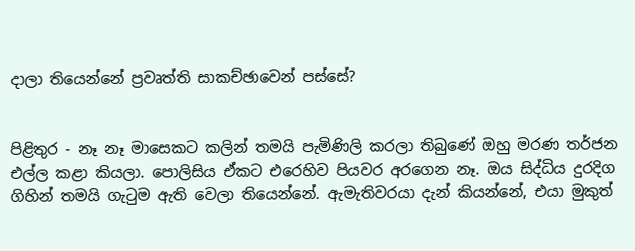දාලා තියෙන්නේ ප්‍රවෘත්ති සාකච්ඡාවෙන් පස්සේ?


පිළිතුර - නෑ නෑ මාසෙකට කලින් තමයි පැමිණිලි කරලා තිබුණේ ඔහු මරණ තර්ජන එල්ල කළා කියලා. පොලිසිය ඒකට එරෙහිව පියවර අරගෙන නෑ. ඔය සිද්ධිය දුරදිග ගිහින් තමයි ගැටුම ඇති වෙලා තියෙන්නේ. ඇමැතිවරයා දැන් කියන්නේ, එයා මුකුත්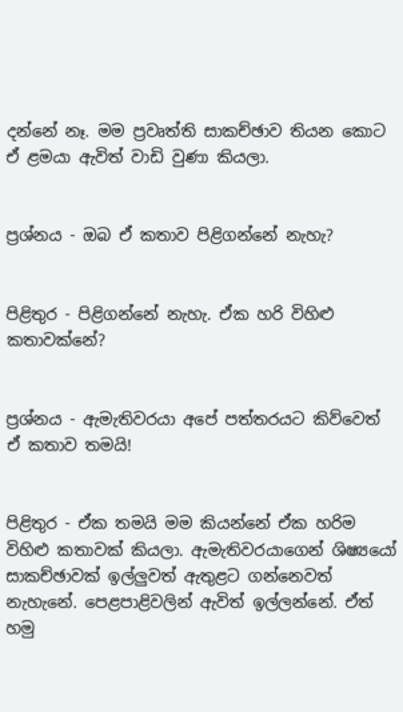දන්නේ නෑ. මම ප්‍රවෘත්ති සාකච්ඡාව තියන කොට ඒ ළමයා ඇවිත් වාඩි වුණා කියලා.


ප්‍රශ්නය - ඔබ ඒ කතාව පිළිගන්නේ නැහැ?


පිළිතුර - පිළිගන්නේ නැහැ. ඒක හරි විහිළු කතාවක්නේ?


ප්‍රශ්නය - ඇමැතිවරයා අපේ පත්තරයට කිව්වෙත් ඒ කතාව තමයි!


පිළිතුර - ඒක තමයි මම කියන්නේ ඒක හරිම විහිළු කතාවක් කියලා. ඇමැතිවරයාගෙන් ශිෂ්‍යයෝ සාකච්ඡාවක් ඉල්ලුවත් ඇතුළට ගන්නෙවත් නැහැනේ. පෙළපාළිවලින් ඇවිත් ඉල්ලන්නේ. ඒත් හමු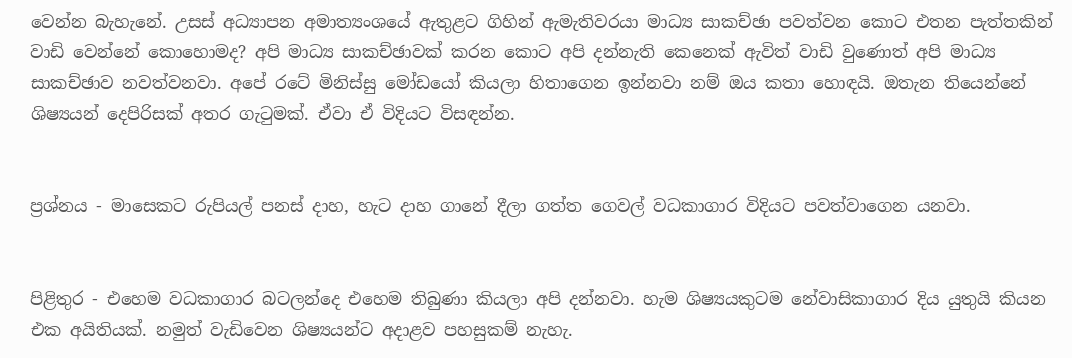වෙන්න බැහැනේ. උසස් අධ්‍යාපන අමාත්‍යංශයේ ඇතුළට ගිහින් ඇමැතිවරයා මාධ්‍ය සාකච්ඡා පවත්වන කොට එතන පැත්තකින් වාඩි වෙන්නේ කොහොමද? අපි මාධ්‍ය සාකච්ඡාවක් කරන කොට අපි දන්නැති කෙනෙක් ඇවිත් වාඩි වුණොත් අපි මාධ්‍ය සාකච්ඡාව නවත්වනවා. අපේ රටේ මිනිස්සු මෝඩයෝ කියලා හිතාගෙන ඉන්නවා නම් ඔය කතා හොඳයි. ඔතැන තියෙන්නේ ශිෂ්‍යයන් දෙපිරිසක් අතර ගැටුමක්. ඒවා ඒ විදියට විසඳන්න.


ප්‍රශ්නය - මාසෙකට රුපියල් පනස් දාහ, හැට දාහ ගානේ දීලා ගත්ත ගෙවල් වධකාගාර විදියට පවත්වාගෙන යනවා.


පිළිතුර - එහෙම වධකාගාර බටලන්දෙ එහෙම තිබුණා කියලා අපි දන්නවා. හැම ශිෂ්‍යයකුටම නේවාසිකාගාර දිය යුතුයි කියන එක අයිතියක්. නමුත් වැඩිවෙන ශිෂ්‍යයන්ට අදාළව පහසුකම් නැහැ.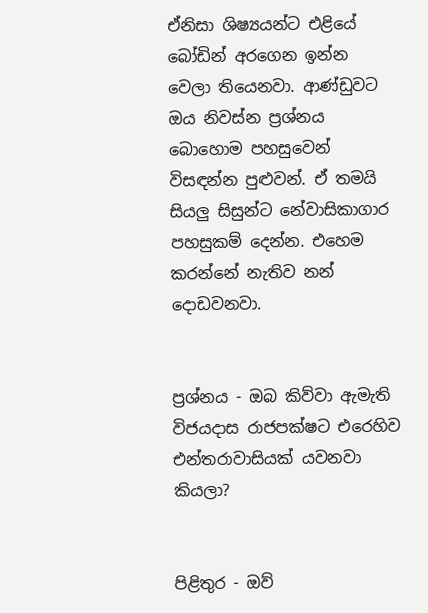ඒනිසා ශිෂ්‍යයන්ට එළියේ බෝඩින් අරගෙන ඉන්න වෙලා තියෙනවා. ආණ්ඩුවට ඔය නිවස්න ප්‍රශ්නය බොහොම පහසුවෙන් විසඳන්න පුළුවන්. ඒ තමයි සියලු සිසුන්ට නේවාසිකාගාර පහසුකම් දෙන්න. එහෙම කරන්නේ නැතිව නන් දොඩවනවා.


ප්‍රශ්නය - ඔබ කිව්වා ඇමැති විජයදාස රාජපක්ෂට එරෙහිව එන්තරාවාසියක් යවනවා කියලා?


පිළිතුර - ඔව්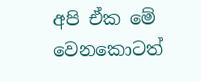අපි ඒක මේ වෙනකොටත්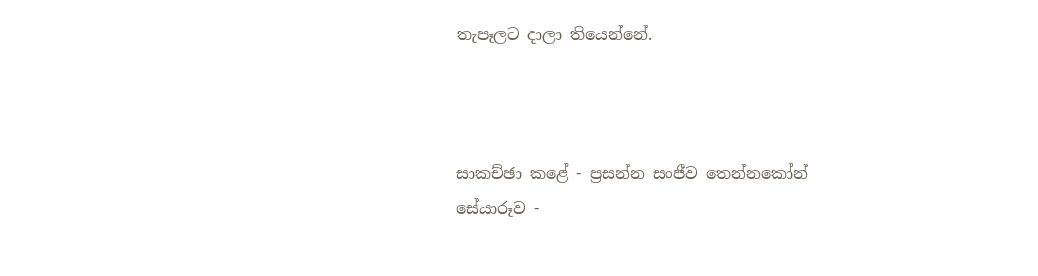තැපෑලට දාලා තියෙන්නේ.



සාකච්ඡා කළේ - ප්‍රසන්න සංජීව තෙන්නකෝන්
සේයාරූව -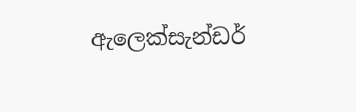ඇලෙක්සැන්ඩර්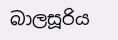බාලසූරිය